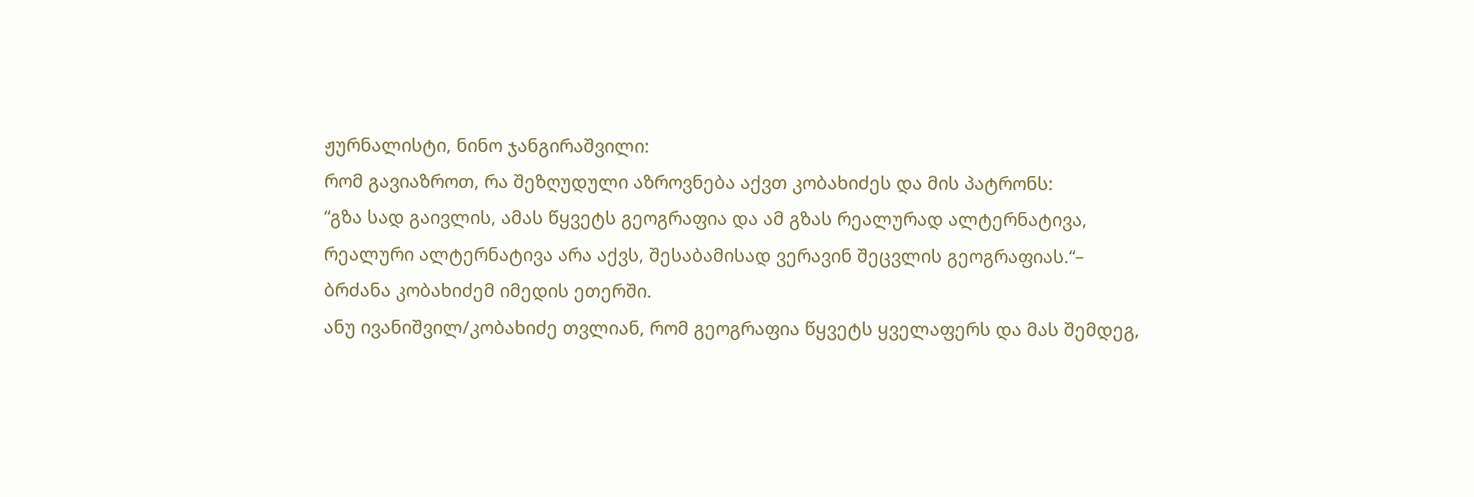ჟურნალისტი, ნინო ჯანგირაშვილი:
რომ გავიაზროთ, რა შეზღუდული აზროვნება აქვთ კობახიძეს და მის პატრონს:
“გზა სად გაივლის, ამას წყვეტს გეოგრაფია და ამ გზას რეალურად ალტერნატივა, რეალური ალტერნატივა არა აქვს, შესაბამისად ვერავინ შეცვლის გეოგრაფიას.“– ბრძანა კობახიძემ იმედის ეთერში.
ანუ ივანიშვილ/კობახიძე თვლიან, რომ გეოგრაფია წყვეტს ყველაფერს და მას შემდეგ,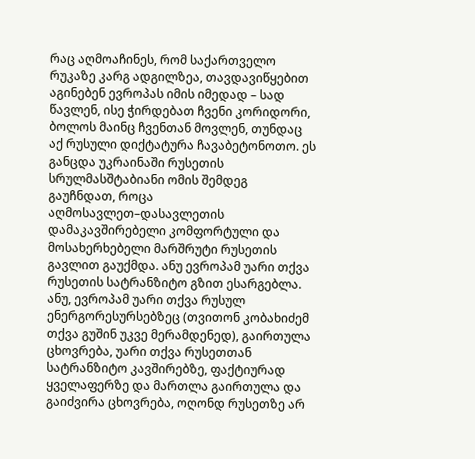რაც აღმოაჩინეს, რომ საქართველო რუკაზე კარგ ადგილზეა, თავდავიწყებით აგინებენ ევროპას იმის იმედად – სად წავლენ, ისე ჭირდებათ ჩვენი კორიდორი, ბოლოს მაინც ჩვენთან მოვლენ, თუნდაც აქ რუსული დიქტატურა ჩავაბეტონოთო. ეს განცდა უკრაინაში რუსეთის სრულმასშტაბიანი ომის შემდეგ გაუჩნდათ, როცა აღმოსავლეთ–დასავლეთის დამაკავშირებელი კომფორტული და მოსახერხებელი მარშრუტი რუსეთის გავლით გაუქმდა. ანუ ევროპამ უარი თქვა რუსეთის სატრანზიტო გზით ესარგებლა.
ანუ, ევროპამ უარი თქვა რუსულ ენერგორესურსებზეც (თვითონ კობახიძემ თქვა გუშინ უკვე მერამდენედ), გაირთულა ცხოვრება, უარი თქვა რუსეთთან სატრანზიტო კავშირებზე, ფაქტიურად ყველაფერზე და მართლა გაირთულა და გაიძვირა ცხოვრება, ოღონდ რუსეთზე არ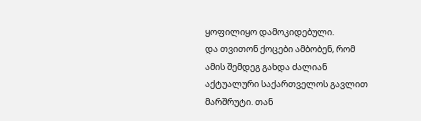ყოფილიყო დამოკიდებული.
და თვითონ ქოცები ამბობენ, რომ ამის შემდეგ გახდა ძალიან აქტუალური საქართველოს გავლით მარშრუტი. თან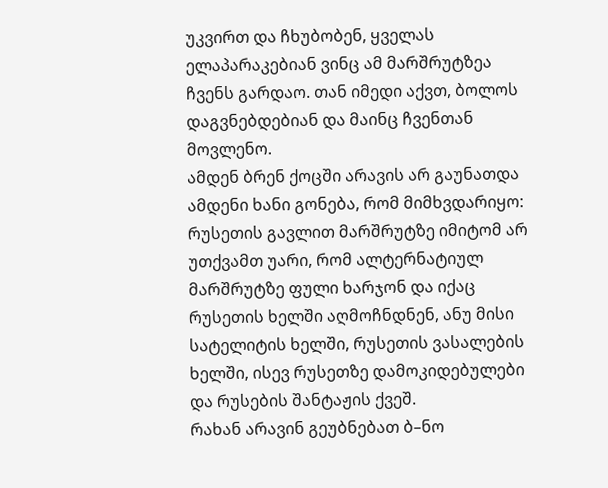უკვირთ და ჩხუბობენ, ყველას ელაპარაკებიან ვინც ამ მარშრუტზეა ჩვენს გარდაო. თან იმედი აქვთ, ბოლოს დაგვნებდებიან და მაინც ჩვენთან მოვლენო.
ამდენ ბრენ ქოცში არავის არ გაუნათდა ამდენი ხანი გონება, რომ მიმხვდარიყო: რუსეთის გავლით მარშრუტზე იმიტომ არ უთქვამთ უარი, რომ ალტერნატიულ მარშრუტზე ფული ხარჯონ და იქაც რუსეთის ხელში აღმოჩნდნენ, ანუ მისი სატელიტის ხელში, რუსეთის ვასალების ხელში, ისევ რუსეთზე დამოკიდებულები და რუსების შანტაჟის ქვეშ.
რახან არავინ გეუბნებათ ბ–ნო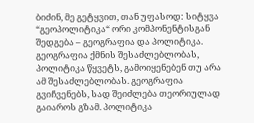ბიძინ, მე გეტყვით, თან უფასოდ: სიტყვა “გეოპოლიტიკა“ ორი კომპონენტისგან შედგება – გეოგრაფია და პოლიტიკა. გეოგრაფია ქმნის შესაძლებლობას, პოლიტიკა წყვეტს, გამოიყენებენ თუ არა ამ შესაძლებლობას. გეოგრაფია გვიჩვენებს, სად შეიძლება თეორიულად გაიაროს გზამ. პოლიტიკა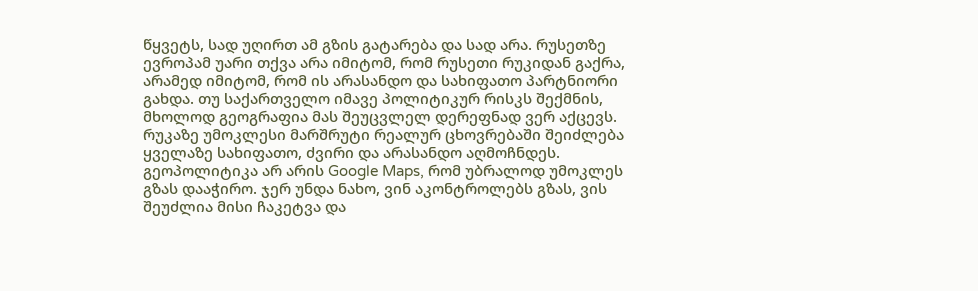წყვეტს, სად უღირთ ამ გზის გატარება და სად არა. რუსეთზე ევროპამ უარი თქვა არა იმიტომ, რომ რუსეთი რუკიდან გაქრა, არამედ იმიტომ, რომ ის არასანდო და სახიფათო პარტნიორი გახდა. თუ საქართველო იმავე პოლიტიკურ რისკს შექმნის, მხოლოდ გეოგრაფია მას შეუცვლელ დერეფნად ვერ აქცევს.
რუკაზე უმოკლესი მარშრუტი რეალურ ცხოვრებაში შეიძლება ყველაზე სახიფათო, ძვირი და არასანდო აღმოჩნდეს.
გეოპოლიტიკა არ არის Google Maps, რომ უბრალოდ უმოკლეს გზას დააჭირო. ჯერ უნდა ნახო, ვინ აკონტროლებს გზას, ვის შეუძლია მისი ჩაკეტვა და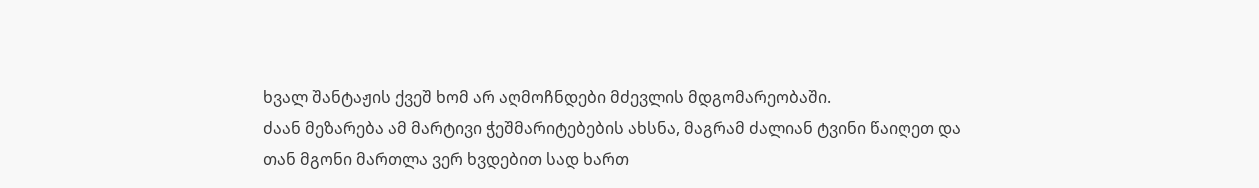ხვალ შანტაჟის ქვეშ ხომ არ აღმოჩნდები მძევლის მდგომარეობაში.
ძაან მეზარება ამ მარტივი ჭეშმარიტებების ახსნა, მაგრამ ძალიან ტვინი წაიღეთ და თან მგონი მართლა ვერ ხვდებით სად ხართ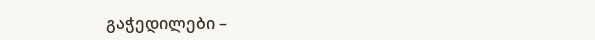გაჭედილები –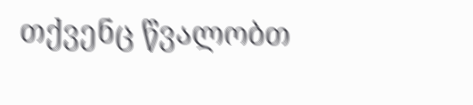თქვენც წვალობთ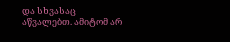და სხვასაც აწვალებთ. ამიტომ არ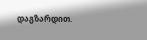დაგზარდით.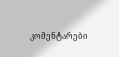კომენტარები